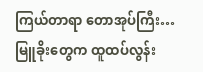ကြယ်တာရာ တောအုပ်ကြီး…
မြူခိုးတွေက ထူထပ်လွန်း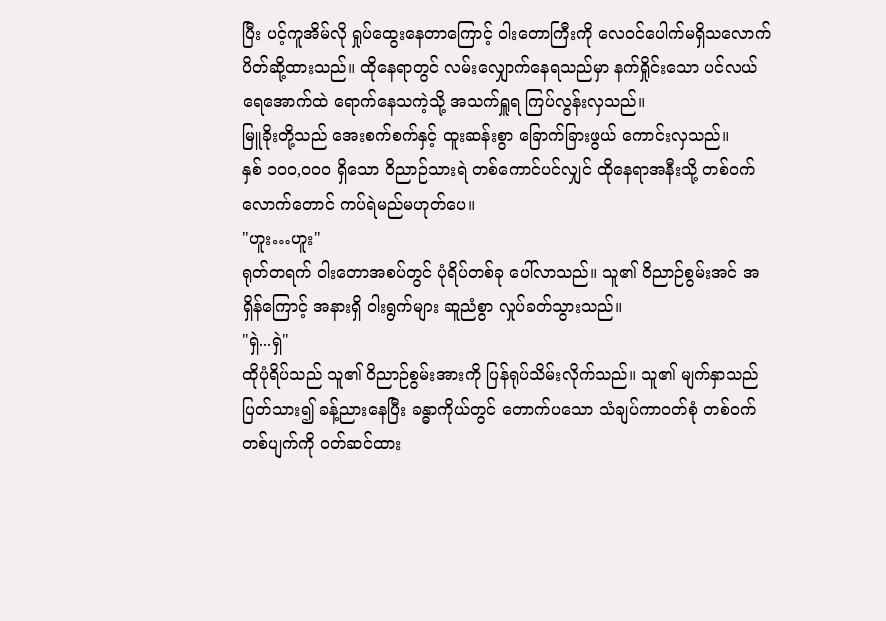ပြီး ပင့်ကူအိမ်လို ရှုပ်ထွေးနေတာကြောင့် ဝါးတောကြီးကို လေဝင်ပေါက်မရှိသလောက် ပိတ်ဆို့ထားသည်။ ထိုနေရာတွင် လမ်းလျှောက်နေရသည်မှာ နက်ရှိုင်းသော ပင်လယ်ရေအောက်ထဲ ရောက်နေသကဲ့သို့ အသက်ရှူရ ကြပ်လွန်းလှသည်။
မြူခိုးတို့သည် အေးစက်စက်နှင့် ထူးဆန်းစွာ ခြောက်ခြားဖွယ် ကောင်းလှသည်။
နှစ် ၁၀၀,၀၀၀ ရှိသော ဝိညာဉ်သားရဲ တစ်ကောင်ပင်လျှင် ထိုနေရာအနီးသို့ တစ်ဝက်လောက်တောင် ကပ်ရဲမည်မဟုတ်ပေ။
"ဟူး…ဟူး"
ရုတ်တရက် ဝါးတောအစပ်တွင် ပုံရိပ်တစ်ခု ပေါ်လာသည်။ သူ၏ ဝိညာဉ်စွမ်းအင် အရှိန်ကြောင့် အနားရှိ ဝါးရွက်များ ဆူညံစွာ လှုပ်ခတ်သွားသည်။
"ရှဲ...ရှဲ"
ထိုပုံရိပ်သည် သူ၏ ဝိညာဉ်စွမ်းအားကို ပြန်ရုပ်သိမ်းလိုက်သည်။ သူ၏ မျက်နှာသည် ပြတ်သား၍ ခန့်ညားနေပြီး ခန္ဓာကိုယ်တွင် တောက်ပသော သံချပ်ကာဝတ်စုံ တစ်ဝက်တစ်ပျက်ကို ဝတ်ဆင်ထား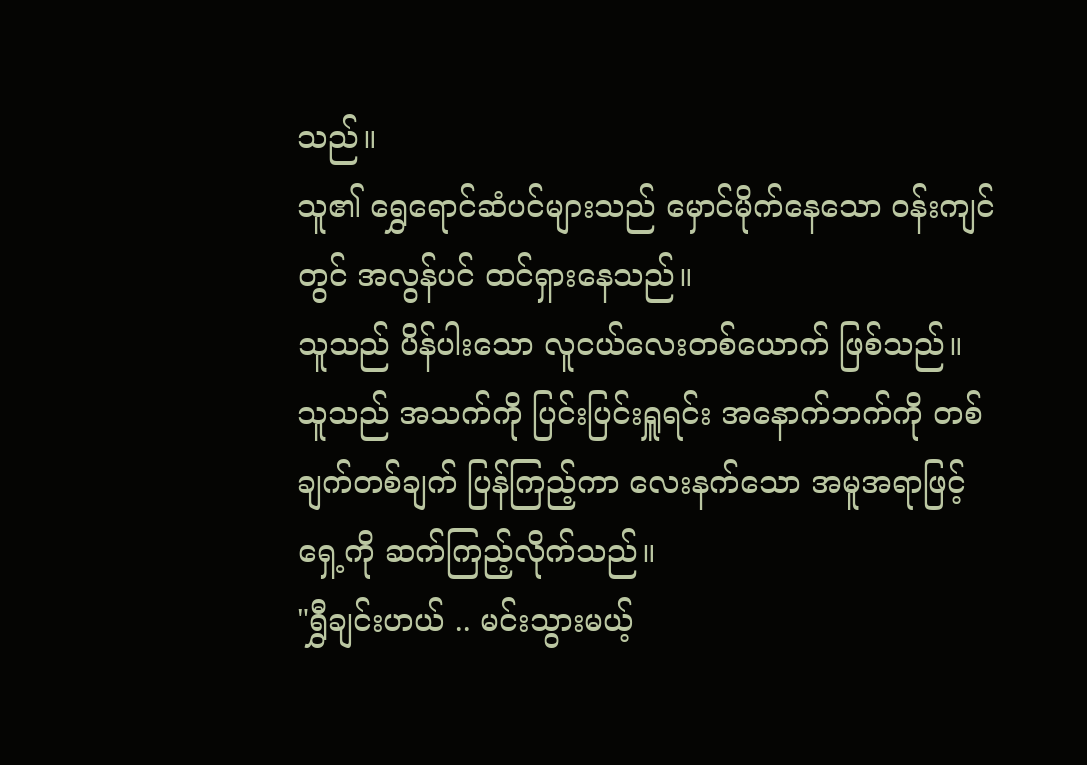သည်။
သူ၏ ရွှေရောင်ဆံပင်များသည် မှောင်မိုက်နေသော ဝန်းကျင်တွင် အလွန်ပင် ထင်ရှားနေသည်။
သူသည် ပိန်ပါးသော လူငယ်လေးတစ်ယောက် ဖြစ်သည်။
သူသည် အသက်ကို ပြင်းပြင်းရှူရင်း အနောက်ဘက်ကို တစ်ချက်တစ်ချက် ပြန်ကြည့်ကာ လေးနက်သော အမူအရာဖြင့် ရှေ့ကို ဆက်ကြည့်လိုက်သည်။
"ရွှီချင်းဟယ် .. မင်းသွားမယ့်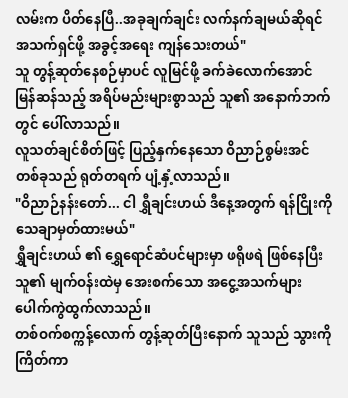လမ်းက ပိတ်နေပြီ..အခုချက်ချင်း လက်နက်ချမယ်ဆိုရင် အသက်ရှင်ဖို့ အခွင့်အရေး ကျန်သေးတယ်"
သူ တွန့်ဆုတ်နေစဉ်မှာပင် လူမြင်ဖို့ ခက်ခဲလောက်အောင် မြန်ဆန်သည့် အရိပ်မည်းများစွာသည် သူ၏ အနောက်ဘက်တွင် ပေါ်လာသည်။
လူသတ်ချင်စိတ်ဖြင့် ပြည့်နှက်နေသော ဝိညာဉ်စွမ်းအင် တစ်ခုသည် ရုတ်တရက် ပျံ့နှံ့လာသည်။
"ဝိညာဉ်နန်းတော်... ငါ ရွှီချင်းဟယ် ဒီနေ့အတွက် ရန်ငြိုးကို သေချာမှတ်ထားမယ်"
ရွှီချင်းဟယ် ၏ ရွှေရောင်ဆံပင်များမှာ ဖရိုဖရဲ ဖြစ်နေပြီး သူ၏ မျက်ဝန်းထဲမှ အေးစက်သော အငွေ့အသက်များ ပေါက်ကွဲထွက်လာသည်။
တစ်ဝက်စက္ကန့်လောက် တွန့်ဆုတ်ပြီးနောက် သူသည် သွားကိုကြိတ်ကာ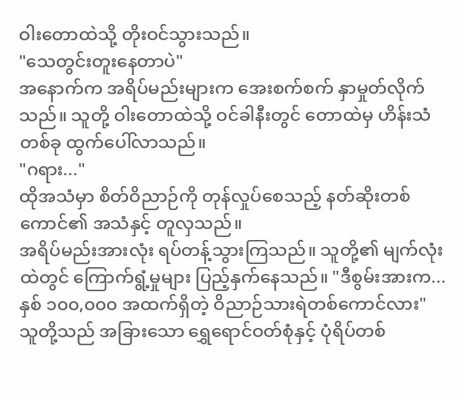ဝါးတောထဲသို့ တိုးဝင်သွားသည်။
"သေတွင်းတူးနေတာပဲ"
အနောက်က အရိပ်မည်းများက အေးစက်စက် နှာမှုတ်လိုက်သည်။ သူတို့ ဝါးတောထဲသို့ ဝင်ခါနီးတွင် တောထဲမှ ဟိန်းသံတစ်ခု ထွက်ပေါ်လာသည်။
"ဂရား..."
ထိုအသံမှာ စိတ်ဝိညာဉ်ကို တုန်လှုပ်စေသည့် နတ်ဆိုးတစ်ကောင်၏ အသံနှင့် တူလှသည်။
အရိပ်မည်းအားလုံး ရပ်တန့်သွားကြသည်။ သူတို့၏ မျက်လုံးထဲတွင် ကြောက်ရွံ့မှုများ ပြည့်နှက်နေသည်။ "ဒီစွမ်းအားက... နှစ် ၁၀၀,၀၀၀ အထက်ရှိတဲ့ ဝိညာဉ်သားရဲတစ်ကောင်လား"
သူတို့သည် အခြားသော ရွှေရောင်ဝတ်စုံနှင့် ပုံရိပ်တစ်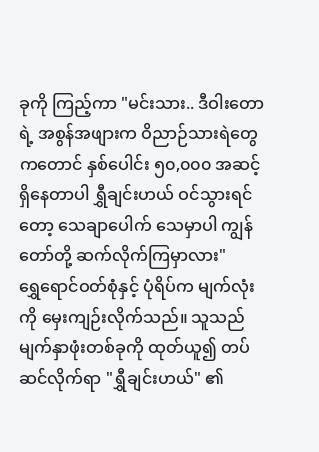ခုကို ကြည့်ကာ "မင်းသား.. ဒီဝါးတောရဲ့ အစွန်အဖျားက ဝိညာဉ်သားရဲတွေကတောင် နှစ်ပေါင်း ၅၀,၀၀၀ အဆင့်ရှိနေတာပါ ရွှီချင်းဟယ် ဝင်သွားရင်တော့ သေချာပေါက် သေမှာပါ ကျွန်တော်တို့ ဆက်လိုက်ကြမှာလား"
ရွှေရောင်ဝတ်စုံနှင့် ပုံရိပ်က မျက်လုံးကို မှေးကျဉ်းလိုက်သည်။ သူသည် မျက်နှာဖုံးတစ်ခုကို ထုတ်ယူ၍ တပ်ဆင်လိုက်ရာ "ရွှီချင်းဟယ်" ၏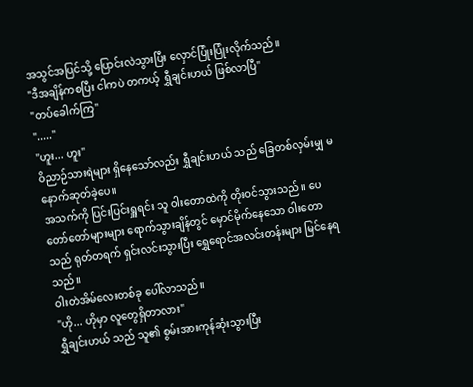အသွင်အပြင်သို့ ပြောင်းလဲသွားပြီး လှောင်ပြုံးပြုံးလိုက်သည်။
"ဒီအချိန်ကစပြီး ငါကပဲ တကယ့် ရွှီချင်းဟယ် ဖြစ်လာပြီ"
"တပ်ခေါက်ကြ"
"....."
"ဟူး... ဟူး"
ဝိညာဉ်သားရဲများ ရှိနေသော်လည်း ရွှီချင်းဟယ် သည် ခြေတစ်လှမ်းမျှ မနောက်ဆုတ်ခဲ့ပေ။
အသက်ကို ပြင်းပြင်းရှူရင်း သူ ဝါးတောထဲကို တိုးဝင်သွားသည်။ ပေတော်တော်များများ ရောက်သွားချိန်တွင် မှောင်မိုက်နေသော ဝါးတောသည် ရုတ်တရက် ရှင်းလင်းသွားပြီး ရွှေရောင်အလင်းတန်းများ မြင်နေရသည်။
ဝါးတဲအိမ်လေးတစ်ခု ပေါ်လာသည်။
"ဟို... ဟိုမှာ လူတွေရှိတာလား"
ရွှီချင်းဟယ် သည် သူ၏ စွမ်းအားကုန်ဆုံးသွားပြီး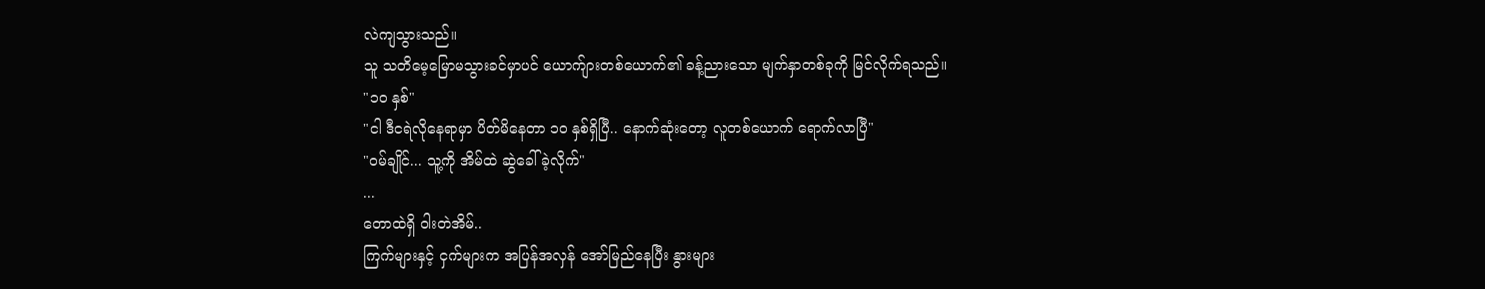လဲကျသွားသည်။
သူ သတိမေ့မြောမသွားခင်မှာပင် ယောက်ျားတစ်ယောက်၏ ခန့်ညားသော မျက်နှာတစ်ခုကို မြင်လိုက်ရသည်။
"၁၀ နှစ်"
"ငါ ဒီငရဲလိုနေရာမှာ ပိတ်မိနေတာ ၁၀ နှစ်ရှိပြီ.. နောက်ဆုံးတော့ လူတစ်ယောက် ရောက်လာပြီ"
"ဝမ်ချိုင်... သူ့ကို အိမ်ထဲ ဆွဲခေါ်ခဲ့လိုက်"
...
တောထဲရှိ ဝါးတဲအိမ်..
ကြက်များနှင့် ငှက်များက အပြန်အလှန် အော်မြည်နေပြီး နွားများ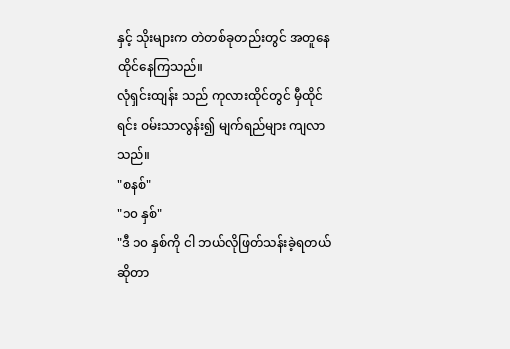နှင့် သိုးများက တဲတစ်ခုတည်းတွင် အတူနေထိုင်နေကြသည်။
လုံရှင်းထျန်း သည် ကုလားထိုင်တွင် မှီထိုင်ရင်း ဝမ်းသာလွန်း၍ မျက်ရည်များ ကျလာသည်။
"စနစ်"
"၁၀ နှစ်"
"ဒီ ၁၀ နှစ်ကို ငါ ဘယ်လိုဖြတ်သန်းခဲ့ရတယ်ဆိုတာ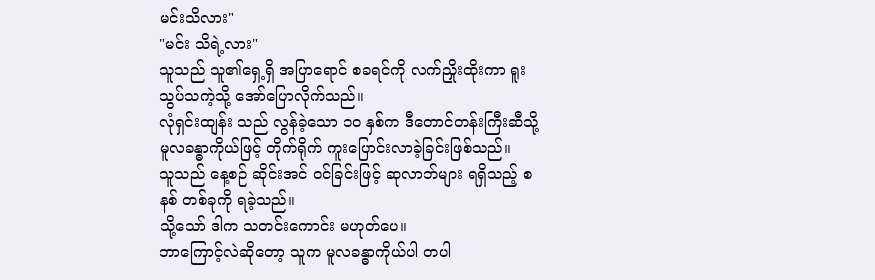မင်းသိလား"
"မင်း သိရဲ့လား"
သူသည် သူ၏ရှေ့ရှိ အပြာရောင် စခရင်ကို လက်ညှိုးထိုးကာ ရူးသွပ်သကဲ့သို့ အော်ပြောလိုက်သည်။
လုံရှင်းထျန်း သည် လွန်ခဲ့သော ၁၀ နှစ်က ဒီတောင်တန်းကြီးဆီသို့ မူလခန္ဓာကိုယ်ဖြင့် တိုက်ရိုက် ကူးပြောင်းလာခဲ့ခြင်းဖြစ်သည်။
သူသည် နေ့စဉ် ဆိုင်းအင် ဝင်ခြင်းဖြင့် ဆုလာဘ်များ ရရှိသည့် စနစ် တစ်ခုကို ရခဲ့သည်။
သို့သော် ဒါက သတင်းကောင်း မဟုတ်ပေ။
ဘာကြောင့်လဲဆိုတော့ သူက မူလခန္ဓာကိုယ်ပါ တပါ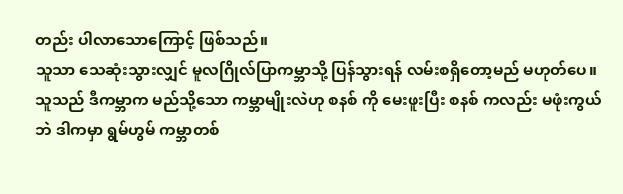တည်း ပါလာသောကြောင့် ဖြစ်သည်။
သူသာ သေဆုံးသွားလျှင် မူလဂြိုလ်ပြာကမ္ဘာသို့ ပြန်သွားရန် လမ်းစရှိတော့မည် မဟုတ်ပေ။
သူသည် ဒီကမ္ဘာက မည်သို့သော ကမ္ဘာမျိုးလဲဟု စနစ် ကို မေးဖူးပြီး စနစ် ကလည်း မဖုံးကွယ်ဘဲ ဒါကမှာ ရွမ်ဟွမ် ကမ္ဘာတစ်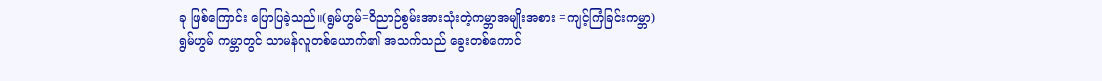ခု ဖြစ်ကြောင်း ပြောပြခဲ့သည်။(ရွမ်ဟွမ်=ဝိညာဉ်စွမ်းအားသုံးတဲ့ကမ္ဘာအမျိုးအစား =ကျင့်ကြံခြင်းကမ္ဘာ)
ရွမ်ဟွမ် ကမ္ဘာတွင် သာမန်လူတစ်ယောက်၏ အသက်သည် ခွေးတစ်ကောင်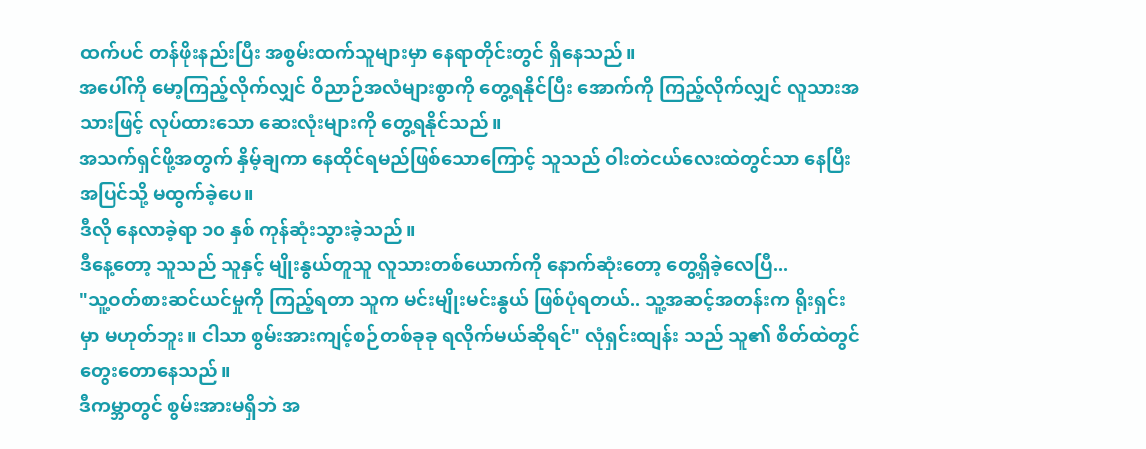ထက်ပင် တန်ဖိုးနည်းပြီး အစွမ်းထက်သူများမှာ နေရာတိုင်းတွင် ရှိနေသည်။
အပေါ်ကို မော့ကြည့်လိုက်လျှင် ဝိညာဉ်အလံများစွာကို တွေ့ရနိုင်ပြီး အောက်ကို ကြည့်လိုက်လျှင် လူသားအသားဖြင့် လုပ်ထားသော ဆေးလုံးများကို တွေ့ရနိုင်သည်။
အသက်ရှင်ဖို့အတွက် နှိမ့်ချကာ နေထိုင်ရမည်ဖြစ်သောကြောင့် သူသည် ဝါးတဲငယ်လေးထဲတွင်သာ နေပြီး အပြင်သို့ မထွက်ခဲ့ပေ။
ဒီလို နေလာခဲ့ရာ ၁၀ နှစ် ကုန်ဆုံးသွားခဲ့သည်။
ဒီနေ့တော့ သူသည် သူနှင့် မျိုးနွယ်တူသူ လူသားတစ်ယောက်ကို နောက်ဆုံးတော့ တွေ့ရှိခဲ့လေပြီ...
"သူ့ဝတ်စားဆင်ယင်မှုကို ကြည့်ရတာ သူက မင်းမျိုးမင်းနွယ် ဖြစ်ပုံရတယ်.. သူ့အဆင့်အတန်းက ရိုးရှင်းမှာ မဟုတ်ဘူး။ ငါသာ စွမ်းအားကျင့်စဉ်တစ်ခုခု ရလိုက်မယ်ဆိုရင်" လုံရှင်းထျန်း သည် သူ၏ စိတ်ထဲတွင် တွေးတောနေသည်။
ဒီကမ္ဘာတွင် စွမ်းအားမရှိဘဲ အ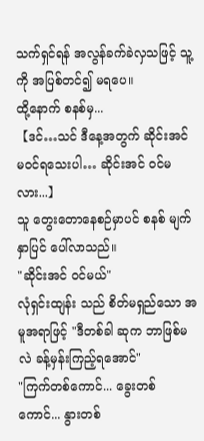သက်ရှင်ရန် အလွန်ခက်ခဲလှသဖြင့် သူ့ကို အပြစ်တင်၍ မရပေ။
ထို့နောက် စနစ်မှ...
【ဒင်…သင် ဒီနေ့အတွက် ဆိုင်းအင် မဝင်ရသေးပါ… ဆိုင်းအင် ဝင်မလား...】
သူ တွေးတောနေစဉ်မှာပင် စနစ် မျက်နှာပြင် ပေါ်လာသည်။
"ဆိုင်းအင် ဝင်မယ်"
လုံရှင်းထျန်း သည် စိတ်မရှည်သော အမူအရာဖြင့် "ဒီတစ်ခါ ဆုက ဘာဖြစ်မလဲ ခန့်မှန်းကြည့်ရအောင်"
"ကြက်တစ်ကောင်... ခွေးတစ်ကောင်... နွားတစ်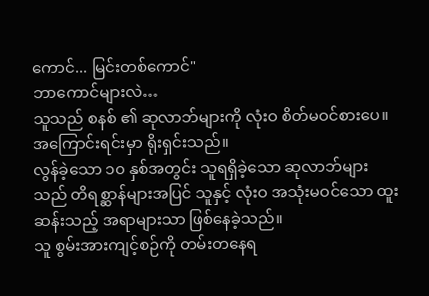ကောင်... မြင်းတစ်ကောင်"
ဘာကောင်များလဲ…
သူသည် စနစ် ၏ ဆုလာဘ်များကို လုံးဝ စိတ်မဝင်စားပေ။
အကြောင်းရင်းမှာ ရိုးရှင်းသည်။
လွန်ခဲ့သော ၁၀ နှစ်အတွင်း သူရရှိခဲ့သော ဆုလာဘ်များသည် တိရစ္ဆာန်များအပြင် သူနှင့် လုံးဝ အသုံးမဝင်သော ထူးဆန်းသည့် အရာများသာ ဖြစ်နေခဲ့သည်။
သူ စွမ်းအားကျင့်စဉ်ကို တမ်းတနေရ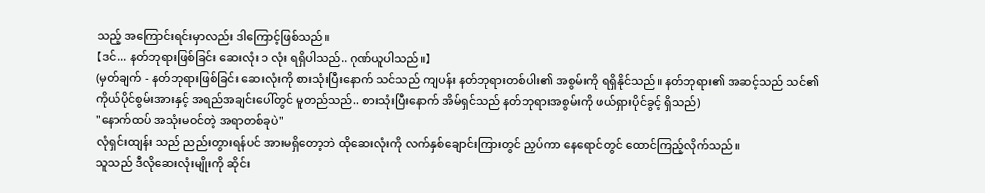သည့် အကြောင်းရင်းမှာလည်း ဒါကြောင့်ဖြစ်သည်။
【ဒင်... နတ်ဘုရားဖြစ်ခြင်း ဆေးလုံး ၁ လုံး ရရှိပါသည်.. ဂုဏ်ယူပါသည်။】
(မှတ်ချက် - နတ်ဘုရားဖြစ်ခြင်း ဆေးလုံးကို စားသုံးပြီးနောက် သင်သည် ကျပန်း နတ်ဘုရားတစ်ပါး၏ အစွမ်းကို ရရှိနိုင်သည်။ နတ်ဘုရား၏ အဆင့်သည် သင်၏ ကိုယ်ပိုင်စွမ်းအားနှင့် အရည်အချင်းပေါ်တွင် မူတည်သည်.. စားသုံးပြီးနောက် အိမ်ရှင်သည် နတ်ဘုရားအစွမ်းကို ဖယ်ရှားပိုင်ခွင့် ရှိသည်)
"နောက်ထပ် အသုံးမဝင်တဲ့ အရာတစ်ခုပဲ"
လုံရှင်းထျန်း သည် ညည်းတွားရန်ပင် အားမရှိတော့ဘဲ ထိုဆေးလုံးကို လက်နှစ်ချောင်းကြားတွင် ညှပ်ကာ နေရောင်တွင် ထောင်ကြည့်လိုက်သည်။
သူသည် ဒီလိုဆေးလုံးမျိုးကို ဆိုင်း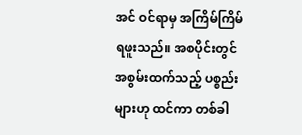အင် ဝင်ရာမှ အကြိမ်ကြိမ် ရဖူးသည်။ အစပိုင်းတွင် အစွမ်းထက်သည့် ပစ္စည်းများဟု ထင်ကာ တစ်ခါ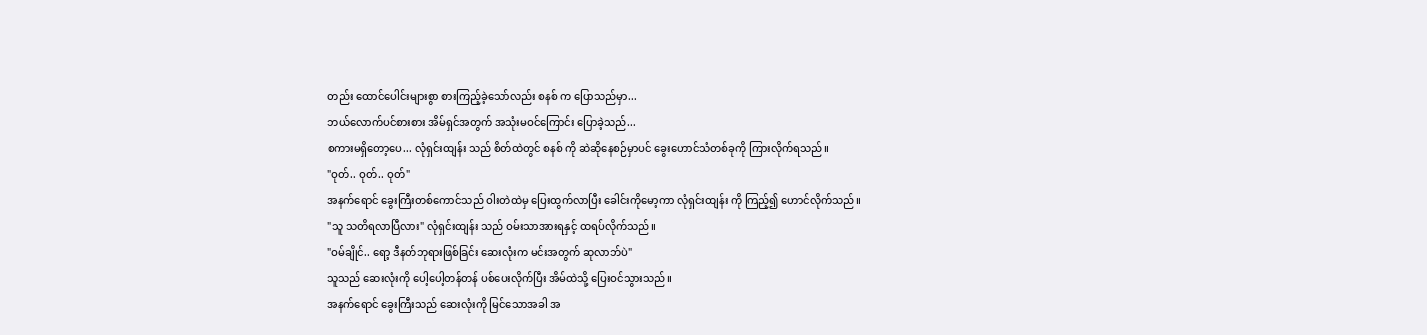တည်း ထောင်ပေါင်းများစွာ စားကြည့်ခဲ့သော်လည်း စနစ် က ပြောသည်မှာ...
ဘယ်လောက်ပင်စားစား အိမ်ရှင်အတွက် အသုံးမဝင်ကြောင်း ပြောခဲ့သည်...
စကားမရှိတော့ပေ... လုံရှင်းထျန်း သည် စိတ်ထဲတွင် စနစ် ကို ဆဲဆိုနေစဉ်မှာပင် ခွေးဟောင်သံတစ်ခုကို ကြားလိုက်ရသည်။
"ဝုတ်.. ဝုတ်.. ဝုတ်"
အနက်ရောင် ခွေးကြီးတစ်ကောင်သည် ဝါးတဲထဲမှ ပြေးထွက်လာပြီး ခေါင်းကိုမော့ကာ လုံရှင်းထျန်း ကို ကြည့်၍ ဟောင်လိုက်သည်။
"သူ သတိရလာပြီလား" လုံရှင်းထျန်း သည် ဝမ်းသာအားရနှင့် ထရပ်လိုက်သည်။
"ဝမ်ချိုင်.. ရော့ ဒီနတ်ဘုရားဖြစ်ခြင်း ဆေးလုံးက မင်းအတွက် ဆုလာဘ်ပဲ"
သူသည် ဆေးလုံးကို ပေါ့ပေါ့တန်တန် ပစ်ပေးလိုက်ပြီး အိမ်ထဲသို့ ပြေးဝင်သွားသည်။
အနက်ရောင် ခွေးကြီးသည် ဆေးလုံးကို မြင်သောအခါ အ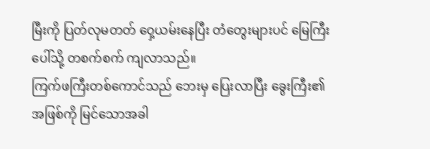မြီးကို ပြတ်လုမတတ် ဝှေ့ယမ်းနေပြီး တံတွေးများပင် မြေကြီးပေါ်သို့ တစက်စက် ကျလာသည်။
ကြက်ဖကြီးတစ်ကောင်သည် ဘေးမှ ပြေးလာပြီး ခွေးကြီး၏ အဖြစ်ကို မြင်သောအခါ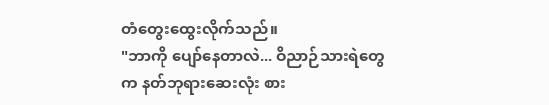တံတွေးထွေးလိုက်သည်။
"ဘာကို ပျော်နေတာလဲ... ဝိညာဉ်သားရဲတွေက နတ်ဘုရားဆေးလုံး စား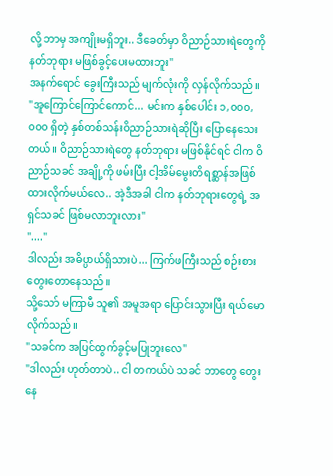လို့ ဘာမှ အကျိုးမရှိဘူး.. ဒီခေတ်မှာ ဝိညာဉ်သားရဲတွေကို နတ်ဘုရား မဖြစ်ခွင့်ပေးမထားဘူး"
အနက်ရောင် ခွေးကြီးသည် မျက်လုံးကို လှန်လိုက်သည်။
"အူကြောင်ကြောင်ကောင်... မင်းက နှစ်ပေါင်း ၁,၀၀၀,၀၀၀ ရှိတဲ့ နှစ်တစ်သန်းဝိညာဉ်သားရဲဆိုပြီး ပြောနေသေးတယ်။ ဝိညာဉ်သားရဲတွေ နတ်ဘုရား မဖြစ်နိုင်ရင် ငါက ဝိညာဉ်သခင် အချို့ကို ဖမ်းပြီး ငါ့အိမ်မွေးတိရစ္ဆာန်အဖြစ် ထားလိုက်မယ်လေ.. အဲ့ဒီအခါ ငါက နတ်ဘုရားတွေရဲ့ အရှင်သခင် ဖြစ်မလာဘူးလား"
"...."
ဒါလည်း အဓိပ္ပာယ်ရှိသားပဲ... ကြက်ဖကြီးသည် စဉ်းစားတွေးတောနေသည်။
သို့သော် မကြာမီ သူ၏ အမူအရာ ပြောင်းသွားပြီး ရယ်မောလိုက်သည်။
"သခင်က အပြင်ထွက်ခွင့်မပြုဘူးလေ"
"ဒါလည်း ဟုတ်တာပဲ.. ငါ တကယ်ပဲ သခင် ဘာတွေ တွေးနေ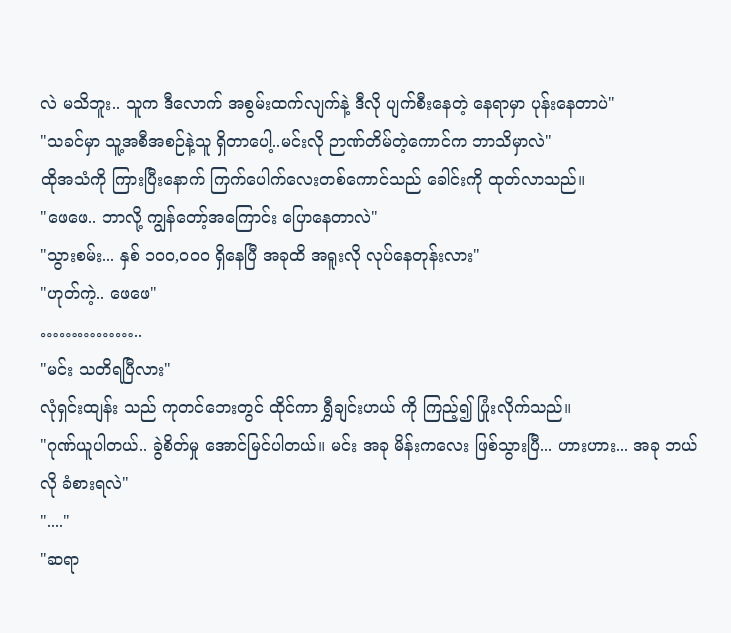လဲ မသိဘူး.. သူက ဒီလောက် အစွမ်းထက်လျက်နဲ့ ဒီလို ပျက်စီးနေတဲ့ နေရာမှာ ပုန်းနေတာပဲ"
"သခင်မှာ သူ့အစီအစဉ်နဲ့သူ ရှိတာပေါ့..မင်းလို ဉာဏ်တိမ်တဲ့ကောင်က ဘာသိမှာလဲ"
ထိုအသံကို ကြားပြီးနောက် ကြက်ပေါက်လေးတစ်ကောင်သည် ခေါင်းကို ထုတ်လာသည်။
"ဖေဖေ.. ဘာလို့ ကျွန်တော့်အကြောင်း ပြောနေတာလဲ"
"သွားစမ်း... နှစ် ၁၀၀,၀၀၀ ရှိနေပြီ အခုထိ အရူးလို လုပ်နေတုန်းလား"
"ဟုတ်ကဲ့.. ဖေဖေ"
……………..
"မင်း သတိရပြီလား"
လုံရှင်းထျန်း သည် ကုတင်ဘေးတွင် ထိုင်ကာ ရွှီချင်းဟယ် ကို ကြည့်၍ ပြုံးလိုက်သည်။
"ဂုဏ်ယူပါတယ်.. ခွဲစိတ်မှု အောင်မြင်ပါတယ်။ မင်း အခု မိန်းကလေး ဖြစ်သွားပြီ... ဟားဟား... အခု ဘယ်လို ခံစားရလဲ"
"...."
"ဆရာ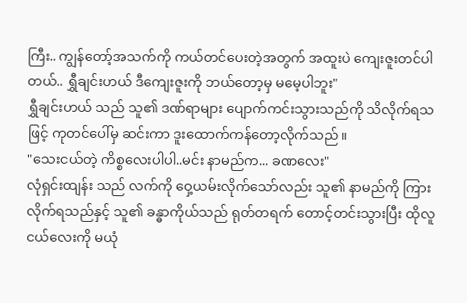ကြီး.. ကျွန်တော့်အသက်ကို ကယ်တင်ပေးတဲ့အတွက် အထူးပဲ ကျေးဇူးတင်ပါတယ်.. ရွှီချင်းဟယ် ဒီကျေးဇူးကို ဘယ်တော့မှ မမေ့ပါဘူး"
ရွှီချင်းဟယ် သည် သူ၏ ဒဏ်ရာများ ပျောက်ကင်းသွားသည်ကို သိလိုက်ရသဖြင့် ကုတင်ပေါ်မှ ဆင်းကာ ဒူးထောက်ကန်တော့လိုက်သည်။
"သေးငယ်တဲ့ ကိစ္စလေးပါပါ..မင်း နာမည်က... ခဏလေး"
လုံရှင်းထျန်း သည် လက်ကို ဝှေ့ယမ်းလိုက်သော်လည်း သူ၏ နာမည်ကို ကြားလိုက်ရသည်နှင့် သူ၏ ခန္ဓာကိုယ်သည် ရုတ်တရက် တောင့်တင်းသွားပြီး ထိုလူငယ်လေးကို မယုံ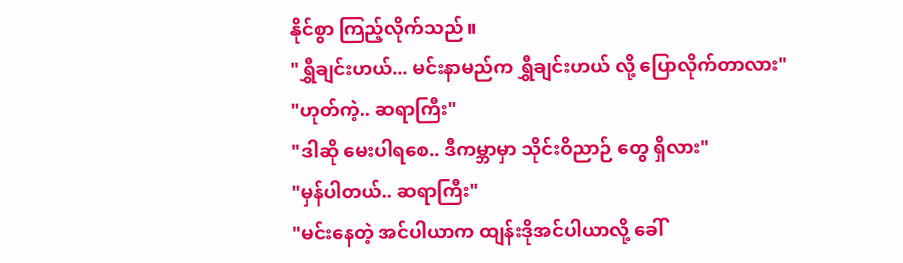နိုင်စွာ ကြည့်လိုက်သည်။
"ရွှီချင်းဟယ်... မင်းနာမည်က ရွှီချင်းဟယ် လို့ ပြောလိုက်တာလား"
"ဟုတ်ကဲ့.. ဆရာကြီး"
"ဒါဆို မေးပါရစေ.. ဒီကမ္ဘာမှာ သိုင်းဝိညာဉ် တွေ ရှိလား"
"မှန်ပါတယ်.. ဆရာကြီး"
"မင်းနေတဲ့ အင်ပါယာက ထျန်းဒိုအင်ပါယာလို့ ခေါ်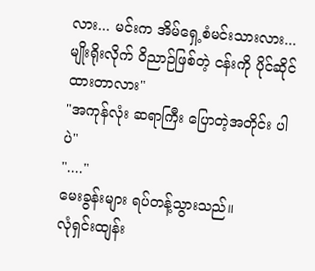လား... မင်းက အိမ်ရှေ့စံမင်းသားလား... မျိုးရိုးလိုက် ဝိညာဉ်ဖြစ်တဲ့ ငန်းကို ပိုင်ဆိုင်ထားတာလား"
"အကုန်လုံး ဆရာကြီး ပြောတဲ့အတိုင်း ပါပဲ"
"...."
မေးခွန်းများ ရပ်တန့်သွားသည်။
လုံရှင်းထျန်း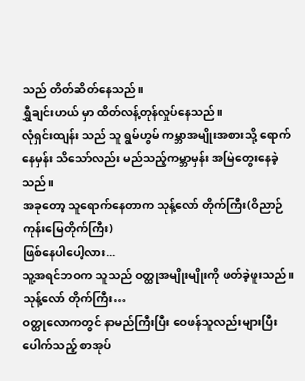သည် တိတ်ဆိတ်နေသည်။
ရွှီချင်းဟယ် မှာ ထိတ်လန့်တုန်လှုပ်နေသည်။
လုံရှင်းထျန်း သည် သူ ရွမ်ဟွမ် ကမ္ဘာအမျိုးအစားသို့ ရောက်နေမှန်း သိသော်လည်း မည်သည့်ကမ္ဘာမှန်း အမြဲတွေးနေခဲ့သည်။
အခုတော့ သူရောက်နေတာက သုန့်လော် တိုက်ကြီး(ဝိညာဉ်ကုန်းမြေတိုက်ကြီး)
ဖြစ်နေပါပေါ့လား...
သူ့အရင်ဘဝက သူသည် ဝတ္ထုအမျိုးမျိုးကို ဖတ်ခဲ့ဖူးသည်။
သုန့်လော် တိုက်ကြီး…
ဝတ္ထုလောကတွင် နာမည်ကြီးပြီး ဝေဖန်သူလည်းများပြီး ပေါက်သည့် စာအုပ်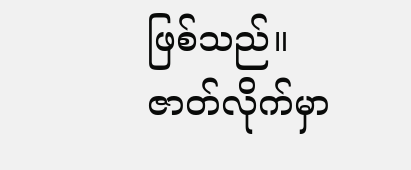ဖြစ်သည်။ ဇာတ်လိုက်မှာ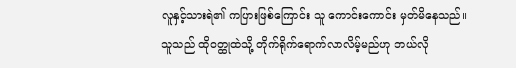လူနှင့်သားရဲ၏ ကပြားဖြစ်ကြောင်း သူ ကောင်းကောင်း မှတ်မိနေသည်။
သူသည် ထိုဝတ္ထုထဲသို့ တိုက်ရိုက်ရောက်လာလိမ့်မည်ဟု ဘယ်လို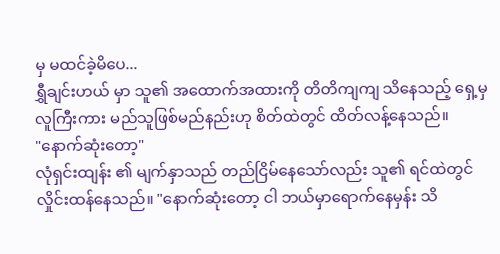မှ မထင်ခဲ့မိပေ...
ရွှီချင်းဟယ် မှာ သူ၏ အထောက်အထားကို တိတိကျကျ သိနေသည့် ရှေ့မှလူကြီးကား မည်သူဖြစ်မည်နည်းဟု စိတ်ထဲတွင် ထိတ်လန့်နေသည်။
"နောက်ဆုံးတော့"
လုံရှင်းထျန်း ၏ မျက်နှာသည် တည်ငြိမ်နေသော်လည်း သူ၏ ရင်ထဲတွင် လှိုင်းထန်နေသည်။ "နောက်ဆုံးတော့ ငါ ဘယ်မှာရောက်နေမှန်း သိ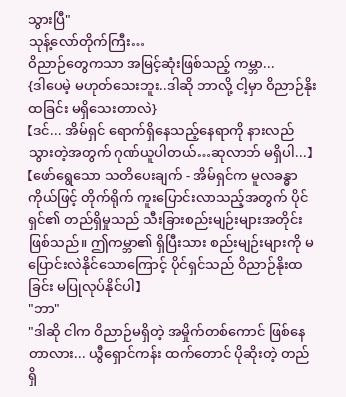သွားပြီ"
သုန့်လော်တိုက်ကြီး…
ဝိညာဉ်တွေကသာ အမြင့်ဆုံးဖြစ်သည့် ကမ္ဘာ...
{ဒါပေမဲ့ မဟုတ်သေးဘူး..ဒါဆို ဘာလို့ ငါ့မှာ ဝိညာဉ်နိုးထခြင်း မရှိသေးတာလဲ}
【ဒင်... အိမ်ရှင် ရောက်ရှိနေသည့်နေရာကို နားလည်သွားတဲ့အတွက် ဂုဏ်ယူပါတယ်…ဆုလာဘ် မရှိပါ...】
【ဖော်ရွေသော သတိပေးချက် - အိမ်ရှင်က မူလခန္ဓာကိုယ်ဖြင့် တိုက်ရိုက် ကူးပြောင်းလာသည့်အတွက် ပိုင်ရှင်၏ တည်ရှိမှုသည် သီးခြားစည်းမျဉ်းများအတိုင်း ဖြစ်သည်။ ဤကမ္ဘာ၏ ရှိပြီးသား စည်းမျဉ်းများကို မပြောင်းလဲနိုင်သောကြောင့် ပိုင်ရှင်သည် ဝိညာဉ်နိုးထခြင်း မပြုလုပ်နိုင်ပါ】
"ဘာ"
"ဒါဆို ငါက ဝိညာဉ်မရှိတဲ့ အမှိုက်တစ်ကောင် ဖြစ်နေတာလား... ယွီရှောင်ကန်း ထက်တောင် ပိုဆိုးတဲ့ တည်ရှိ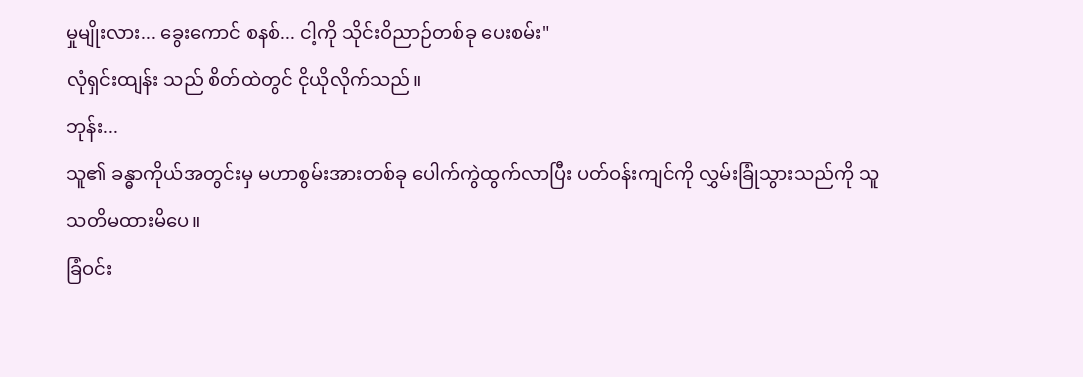မှုမျိုးလား... ခွေးကောင် စနစ်... ငါ့ကို သိုင်းဝိညာဉ်တစ်ခု ပေးစမ်း"
လုံရှင်းထျန်း သည် စိတ်ထဲတွင် ငိုယိုလိုက်သည်။
ဘုန်း...
သူ၏ ခန္ဓာကိုယ်အတွင်းမှ မဟာစွမ်းအားတစ်ခု ပေါက်ကွဲထွက်လာပြီး ပတ်ဝန်းကျင်ကို လွှမ်းခြုံသွားသည်ကို သူ သတိမထားမိပေ။
ခြံဝင်း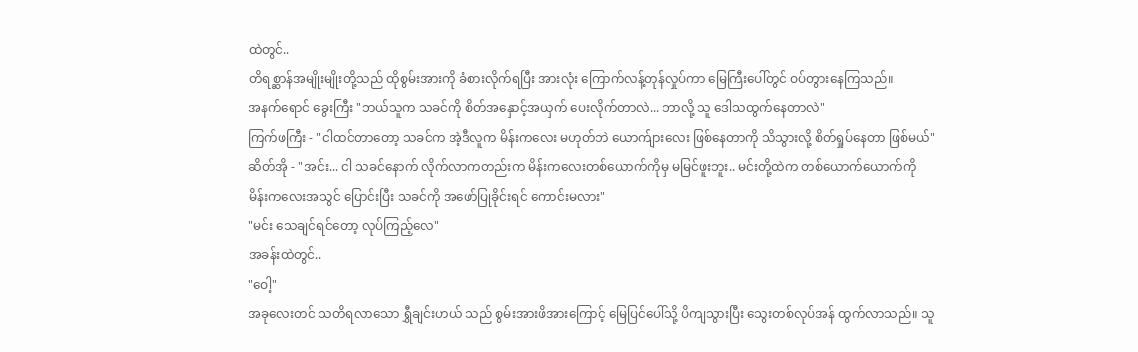ထဲတွင်..
တိရစ္ဆာန်အမျိုးမျိုးတို့သည် ထိုစွမ်းအားကို ခံစားလိုက်ရပြီး အားလုံး ကြောက်လန့်တုန်လှုပ်ကာ မြေကြီးပေါ်တွင် ဝပ်တွားနေကြသည်။
အနက်ရောင် ခွေးကြီး "ဘယ်သူက သခင်ကို စိတ်အနှောင့်အယှက် ပေးလိုက်တာလဲ... ဘာလို့ သူ ဒေါသထွက်နေတာလဲ"
ကြက်ဖကြီး - "ငါထင်တာတော့ သခင်က အဲ့ဒီလူက မိန်းကလေး မဟုတ်ဘဲ ယောက်ျားလေး ဖြစ်နေတာကို သိသွားလို့ စိတ်ရှုပ်နေတာ ဖြစ်မယ်"
ဆိတ်အို - "အင်း... ငါ သခင်နောက် လိုက်လာကတည်းက မိန်းကလေးတစ်ယောက်ကိုမှ မမြင်ဖူးဘူး.. မင်းတို့ထဲက တစ်ယောက်ယောက်ကို မိန်းကလေးအသွင် ပြောင်းပြီး သခင်ကို အဖော်ပြုခိုင်းရင် ကောင်းမလား"
"မင်း သေချင်ရင်တော့ လုပ်ကြည့်လေ"
အခန်းထဲတွင်..
"ဝေါ့"
အခုလေးတင် သတိရလာသော ရွှီချင်းဟယ် သည် စွမ်းအားဖိအားကြောင့် မြေပြင်ပေါ်သို့ ပိကျသွားပြီး သွေးတစ်လုပ်အန် ထွက်လာသည်။ သူ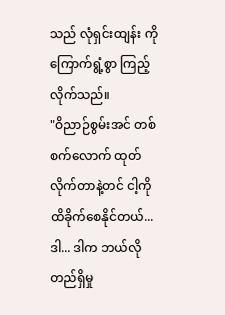သည် လုံရှင်းထျန်း ကို ကြောက်ရွံ့စွာ ကြည့်လိုက်သည်။
"ဝိညာဉ်စွမ်းအင် တစ်စက်လောက် ထုတ်လိုက်တာနဲ့တင် ငါ့ကို ထိခိုက်စေနိုင်တယ်... ဒါ... ဒါက ဘယ်လို တည်ရှိမှု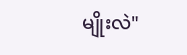မျိုးလဲ"